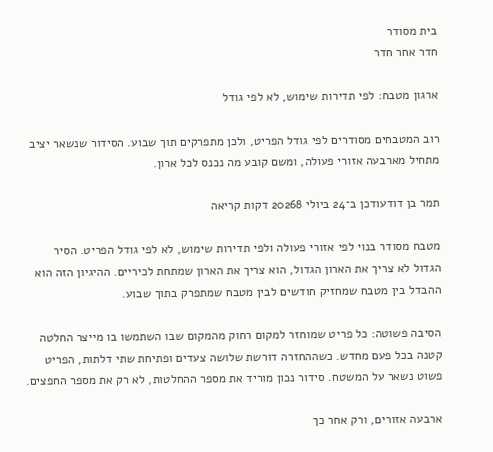בית מסודר
חדר אחר חדר

ארגון מטבח: לפי תדירות שימוש, לא לפי גודל

רוב המטבחים מסודרים לפי גודל הפריט, ולכן מתפרקים תוך שבוע. הסידור שנשאר יציב מתחיל מארבעה אזורי פעולה, ומשם קובע מה נכנס לכל ארון.

תמר בן דודעודכן ב־24 ביולי 20268 דקות קריאה

מטבח מסודר בנוי לפי אזורי פעולה ולפי תדירות שימוש, לא לפי גודל הפריט. הסיר הגדול לא צריך את הארון הגדול, הוא צריך את הארון שמתחת לכיריים. ההיגיון הזה הוא ההבדל בין מטבח שמחזיק חודשים לבין מטבח שמתפרק בתוך שבוע.

הסיבה פשוטה: כל פריט שמוחזר למקום רחוק מהמקום שבו השתמשו בו מייצר החלטה קטנה בכל פעם מחדש. כשההחזרה דורשת שלושה צעדים ופתיחת שתי דלתות, הפריט פשוט נשאר על המשטח. סידור נכון מוריד את מספר ההחלטות, לא רק את מספר החפצים.

ארבעה אזורים, ורק אחר כך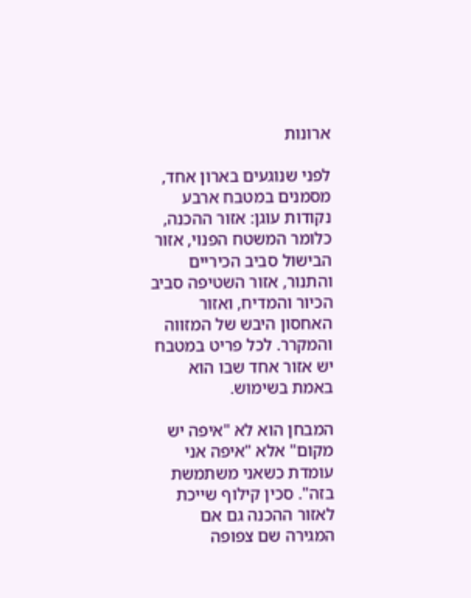ארונות

לפני שנוגעים בארון אחד, מסמנים במטבח ארבע נקודות עוגן: אזור ההכנה, כלומר המשטח הפנוי, אזור הבישול סביב הכיריים והתנור, אזור השטיפה סביב הכיור והמדיח, ואזור האחסון היבש של המזווה והמקרר. לכל פריט במטבח יש אזור אחד שבו הוא באמת בשימוש.

המבחן הוא לא "איפה יש מקום" אלא "איפה אני עומדת כשאני משתמשת בזה". סכין קילוף שייכת לאזור ההכנה גם אם המגירה שם צפופה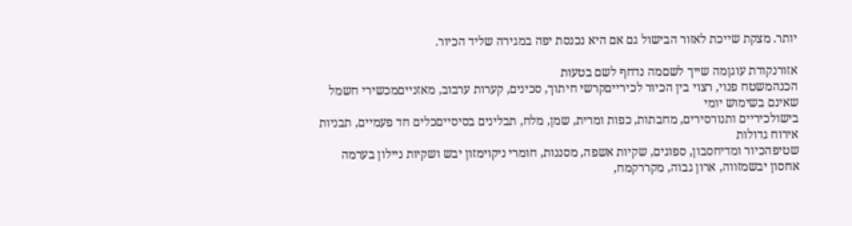יותר. מצקת שייכת לאזור הבישול גם אם היא נכנסת יפה במגירה שליד הכיור.

אזורנקודת עוגןמה שייך לשםמה נדחף לשם בטעות
הכנהמשטח פנוי, רצוי בין הכיור לכירייםקרשי חיתוך, סכינים, קערות ערבוב, מאזנייםמכשירי חשמל שאינם בשימוש יומי
בישולכיריים ותנורסירים, מחבתות, כפות ומרית, שמן, מלח, תבלינים בסיסייםכלים חד פעמיים, תבניות אירוח גדולות
שטיפהכיור ומדיחסבון, ספוגים, שקיות אשפה, מסננות, חומרי ניקוימזון יבש ושקיות ניילון בערמה
אחסון יבשמזווה, ארון גבוה, מקררקמח,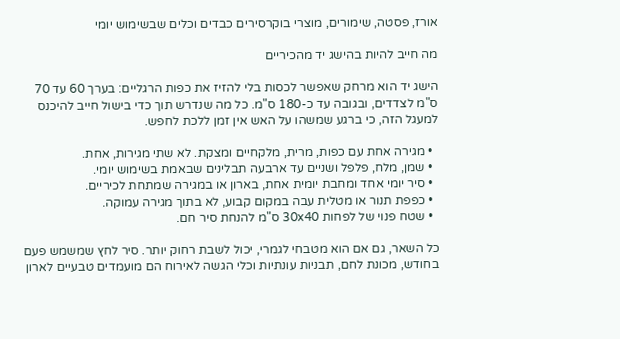אורז, פסטה, שימורים, מוצרי בוקרסירים כבדים וכלים שבשימוש יומי

מה חייב להיות בהישג יד מהכיריים

הישג יד הוא מרחק שאפשר לכסות בלי להזיז את כפות הרגליים: בערך 60 עד 70 ס"מ לצדדים, ובגובה עד כ-180 ס"מ. כל מה שנדרש תוך כדי בישול חייב להיכנס למעגל הזה, כי ברגע שמשהו על האש אין זמן ללכת לחפש.

  • מגירה אחת עם כפות, מרית, מלקחיים ומצקת. לא שתי מגירות, אחת.
  • שמן, מלח, פלפל ושניים עד ארבעה תבלינים שבאמת בשימוש יומי.
  • סיר יומי אחד ומחבת יומית אחת, בארון או במגירה שמתחת לכיריים.
  • כפפת תנור או מטלית עבה במקום קבוע, לא בתוך מגירה עמוקה.
  • שטח פנוי של לפחות 30x40 ס"מ להנחת סיר חם.

כל השאר, גם אם הוא מטבחי לגמרי, יכול לשבת רחוק יותר. סיר לחץ שמשמש פעם בחודש, מכונת לחם, תבניות עונתיות וכלי הגשה לאירוח הם מועמדים טבעיים לארון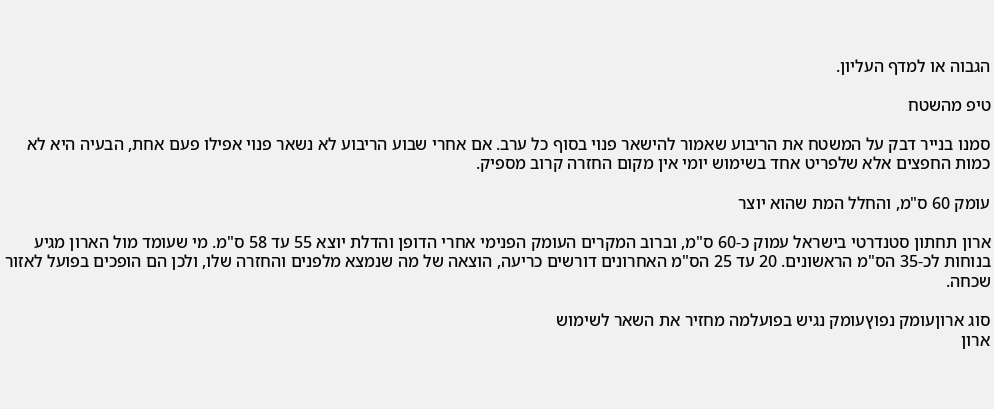הגבוה או למדף העליון.

טיפ מהשטח

סמנו בנייר דבק על המשטח את הריבוע שאמור להישאר פנוי בסוף כל ערב. אם אחרי שבוע הריבוע לא נשאר פנוי אפילו פעם אחת, הבעיה היא לא כמות החפצים אלא שלפריט אחד בשימוש יומי אין מקום החזרה קרוב מספיק.

עומק 60 ס"מ, והחלל המת שהוא יוצר

ארון תחתון סטנדרטי בישראל עמוק כ-60 ס"מ, וברוב המקרים העומק הפנימי אחרי הדופן והדלת יוצא 55 עד 58 ס"מ. מי שעומד מול הארון מגיע בנוחות לכ-35 הס"מ הראשונים. 20 עד 25 הס"מ האחרונים דורשים כריעה, הוצאה של מה שנמצא מלפנים והחזרה שלו, ולכן הם הופכים בפועל לאזור שכחה.

סוג ארוןעומק נפוץעומק נגיש בפועלמה מחזיר את השאר לשימוש
ארון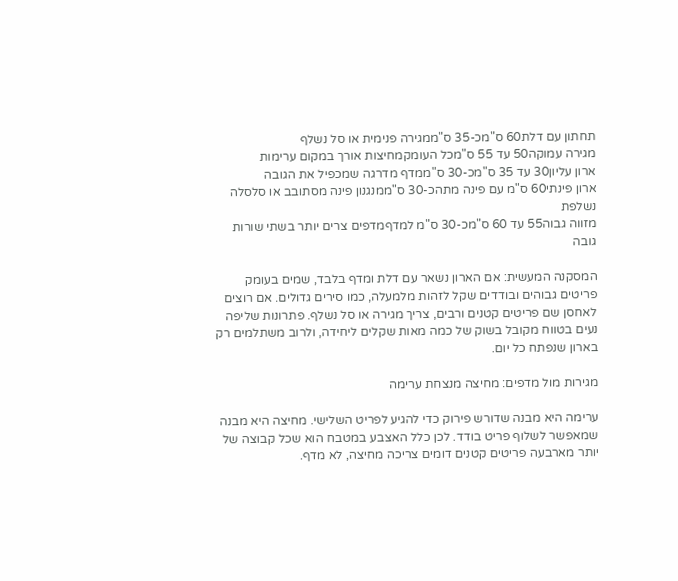תחתון עם דלת60 ס"מכ-35 ס"ממגירה פנימית או סל נשלף
מגירה עמוקה50 עד 55 ס"מכל העומקמחיצות אורך במקום ערימות
ארון עליון30 עד 35 ס"מכ-30 ס"ממדף מדרגה שמכפיל את הגובה
ארון פינתי60 ס"מ עם פינה מתהכ-30 ס"ממנגנון פינה מסתובב או סלסלה נשלפת
מזווה גבוה55 עד 60 ס"מכ-30 ס"מ למדףמדפים צרים יותר בשתי שורות גובה

המסקנה המעשית: אם הארון נשאר עם דלת ומדף בלבד, שמים בעומק פריטים גבוהים ובודדים שקל לזהות מלמעלה, כמו סירים גדולים. אם רוצים לאחסן שם פריטים קטנים ורבים, צריך מגירה או סל נשלף. פתרונות שליפה נעים בטווח מקובל בשוק של כמה מאות שקלים ליחידה, ולרוב משתלמים רק בארון שנפתח כל יום.

מגירות מול מדפים: מחיצה מנצחת ערימה

ערימה היא מבנה שדורש פירוק כדי להגיע לפריט השלישי. מחיצה היא מבנה שמאפשר לשלוף פריט בודד. לכן כלל האצבע במטבח הוא שכל קבוצה של יותר מארבעה פריטים קטנים דומים צריכה מחיצה, לא מדף.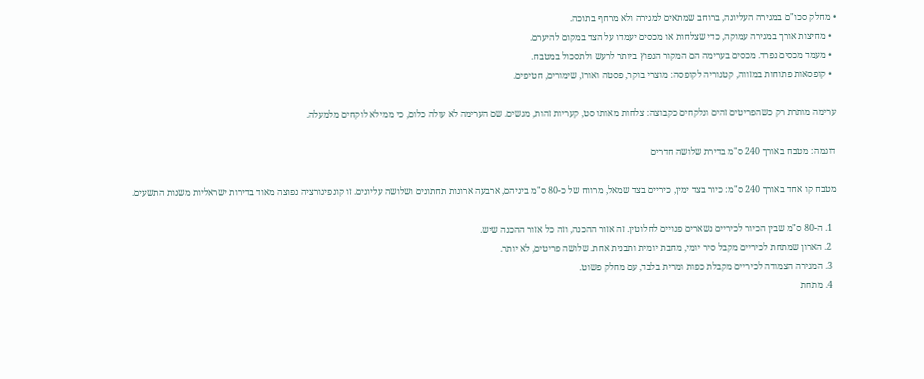• מחלק סכו"ם במגירה העליונה, ברוחב שמתאים למגירה ולא מרחף בתוכה.
  • מחיצות אורך במגירה עמוקה, כדי שצלחות או מכסים יעמדו על הצד במקום להיערם.
  • מעמד מכסים נפרד. מכסים בערימה הם המקור הנפוץ ביותר לרעש ולתסכול במטבח.
  • קופסאות פתוחות במזווה, קטגוריה לקופסה: מוצרי בוקר, פסטה ואורז, שימורים, חטיפים.

ערימה מותרת רק כשהפריטים זהים ונלקחים כקבוצה: צלחות מאותו סט, קעריות זהות, מגשים. שם הערימה לא עולה כלום, כי ממילא לוקחים מלמעלה.

דוגמה: מטבח באורך 240 ס"מ בדירת שלושה חדרים

מטבח קו אחד באורך 240 ס"מ: כיור בצד ימין, כיריים בצד שמאל, מרווח של כ-80 ס"מ ביניהם, ארבעה ארונות תחתונים ושלושה עליונים. זו קונפיגורציה נפוצה מאוד בדירות ישראליות משנות התשעים.

  1. ה-80 ס"מ שבין הכיור לכיריים נשארים פנויים לחלוטין. זה אזור ההכנה, וזה כל אזור ההכנה שיש.
  2. הארון שמתחת לכיריים מקבל סיר יומי, מחבת יומית ותבנית אחת. שלושה פריטים, לא יותר.
  3. המגירה הצמודה לכיריים מקבלת כפות ומרית בלבד, עם מחלק פשוט.
  4. מתחת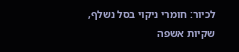לכיור: חומרי ניקוי בסל נשלף, שקיות אשפה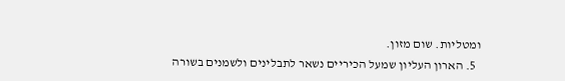ומטליות. שום מזון.
  5. הארון העליון שמעל הכיריים נשאר לתבלינים ולשמנים בשורה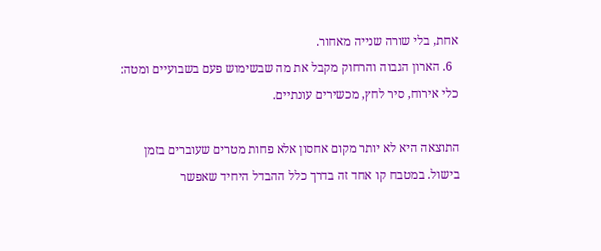אחת, בלי שורה שנייה מאחור.
  6. הארון הגבוה והרחוק מקבל את מה שבשימוש פעם בשבועיים ומטה: כלי אירוח, סיר לחץ, מכשירים עונתיים.

התוצאה היא לא יותר מקום אחסון אלא פחות מטרים שעוברים בזמן בישול. במטבח קו אחד זה בדרך כלל ההבדל היחיד שאפשר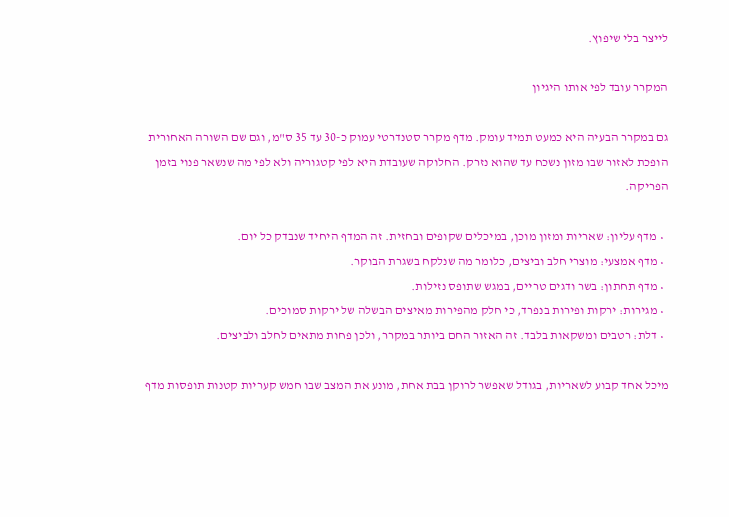לייצר בלי שיפוץ.

המקרר עובד לפי אותו היגיון

גם במקרר הבעיה היא כמעט תמיד עומק. מדף מקרר סטנדרטי עמוק כ-30 עד 35 ס"מ, וגם שם השורה האחורית הופכת לאזור שבו מזון נשכח עד שהוא נזרק. החלוקה שעובדת היא לפי קטגוריה ולא לפי מה שנשאר פנוי בזמן הפריקה.

  • מדף עליון: שאריות ומזון מוכן, במיכלים שקופים ובחזית. זה המדף היחיד שנבדק כל יום.
  • מדף אמצעי: מוצרי חלב וביצים, כלומר מה שנלקח בשגרת הבוקר.
  • מדף תחתון: בשר ודגים טריים, במגש שתופס נזילות.
  • מגירות: ירקות ופירות בנפרד, כי חלק מהפירות מאיצים הבשלה של ירקות סמוכים.
  • דלת: רטבים ומשקאות בלבד. זה האזור החם ביותר במקרר, ולכן פחות מתאים לחלב ולביצים.

מיכל אחד קבוע לשאריות, בגודל שאפשר לרוקן בבת אחת, מונע את המצב שבו חמש קעריות קטנות תופסות מדף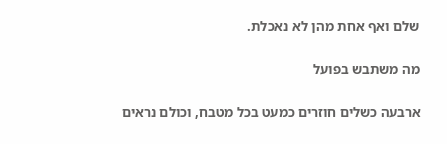שלם ואף אחת מהן לא נאכלת.

מה משתבש בפועל

ארבעה כשלים חוזרים כמעט בכל מטבח, וכולם נראים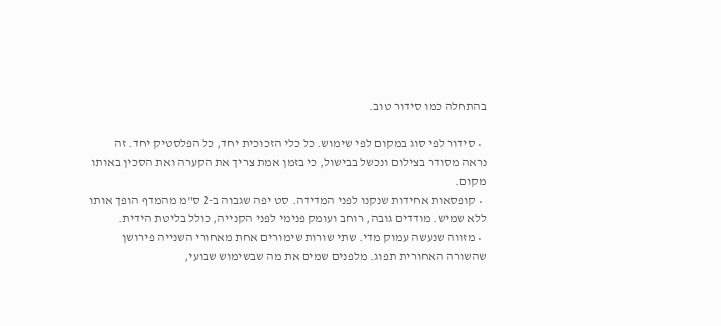בהתחלה כמו סידור טוב.

  • סידור לפי סוג במקום לפי שימוש. כל כלי הזכוכית יחד, כל הפלסטיק יחד. זה נראה מסודר בצילום ונכשל בבישול, כי בזמן אמת צריך את הקערה ואת הסכין באותו מקום.
  • קופסאות אחידות שנקנו לפני המדידה. סט יפה שגבוה ב-2 ס"מ מהמדף הופך אותו ללא שמיש. מודדים גובה, רוחב ועומק פנימי לפני הקנייה, כולל בליטת הידית.
  • מזווה שנעשה עמוק מדי. שתי שורות שימורים אחת מאחורי השנייה פירושן שהשורה האחורית תפוג. מלפנים שמים את מה שבשימוש שבועי,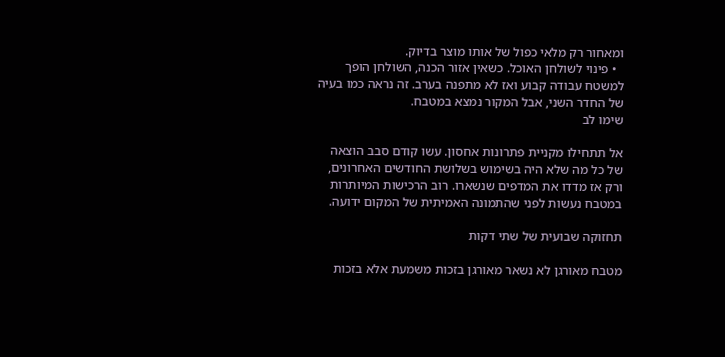ומאחור רק מלאי כפול של אותו מוצר בדיוק.
  • פינוי לשולחן האוכל. כשאין אזור הכנה, השולחן הופך למשטח עבודה קבוע ואז לא מתפנה בערב. זה נראה כמו בעיה של החדר השני, אבל המקור נמצא במטבח.
שימו לב

אל תתחילו מקניית פתרונות אחסון. עשו קודם סבב הוצאה של כל מה שלא היה בשימוש בשלושת החודשים האחרונים, ורק אז מדדו את המדפים שנשארו. רוב הרכישות המיותרות במטבח נעשות לפני שהתמונה האמיתית של המקום ידועה.

תחזוקה שבועית של שתי דקות

מטבח מאורגן לא נשאר מאורגן בזכות משמעת אלא בזכות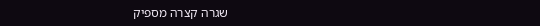שגרה קצרה מספיק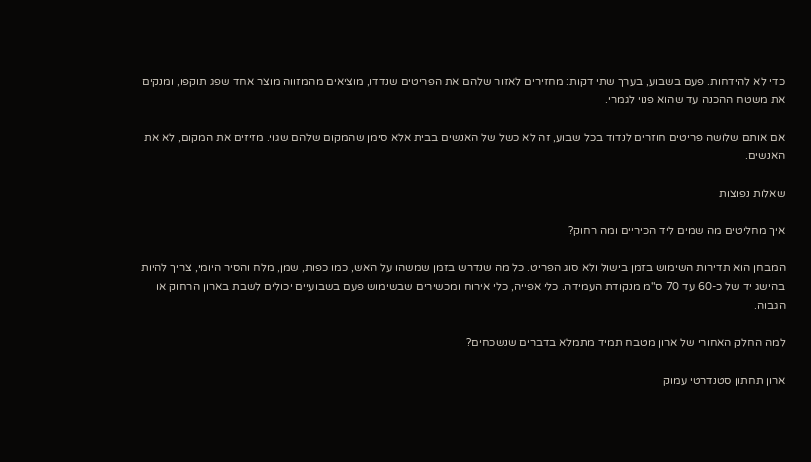כדי לא להידחות. פעם בשבוע, בערך שתי דקות: מחזירים לאזור שלהם את הפריטים שנדדו, מוציאים מהמזווה מוצר אחד שפג תוקפו, ומנקים את משטח ההכנה עד שהוא פנוי לגמרי.

אם אותם שלושה פריטים חוזרים לנדוד בכל שבוע, זה לא כשל של האנשים בבית אלא סימן שהמקום שלהם שגוי. מזיזים את המקום, לא את האנשים.

שאלות נפוצות

איך מחליטים מה שמים ליד הכיריים ומה רחוק?

המבחן הוא תדירות השימוש בזמן בישול ולא סוג הפריט. כל מה שנדרש בזמן שמשהו על האש, כמו כפות, שמן, מלח והסיר היומי, צריך להיות בהישג יד של כ-60 עד 70 ס"מ מנקודת העמידה. כלי אפייה, כלי אירוח ומכשירים שבשימוש פעם בשבועיים יכולים לשבת בארון הרחוק או הגבוה.

למה החלק האחורי של ארון מטבח תמיד מתמלא בדברים שנשכחים?

ארון תחתון סטנדרטי עמוק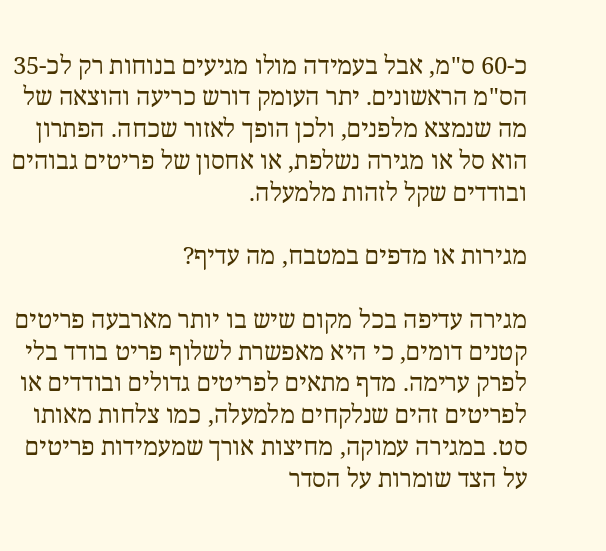כ-60 ס"מ, אבל בעמידה מולו מגיעים בנוחות רק לכ-35 הס"מ הראשונים. יתר העומק דורש כריעה והוצאה של מה שנמצא מלפנים, ולכן הופך לאזור שכחה. הפתרון הוא סל או מגירה נשלפת, או אחסון של פריטים גבוהים ובודדים שקל לזהות מלמעלה.

מגירות או מדפים במטבח, מה עדיף?

מגירה עדיפה בכל מקום שיש בו יותר מארבעה פריטים קטנים דומים, כי היא מאפשרת לשלוף פריט בודד בלי לפרק ערימה. מדף מתאים לפריטים גדולים ובודדים או לפריטים זהים שנלקחים מלמעלה, כמו צלחות מאותו סט. במגירה עמוקה, מחיצות אורך שמעמידות פריטים על הצד שומרות על הסדר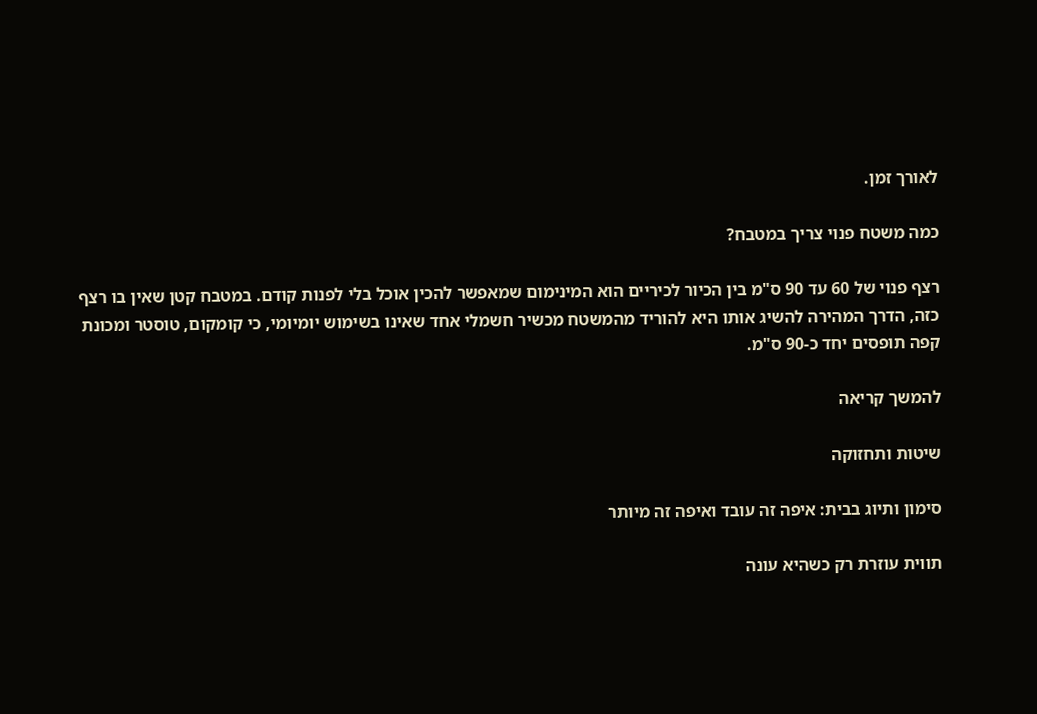לאורך זמן.

כמה משטח פנוי צריך במטבח?

רצף פנוי של 60 עד 90 ס"מ בין הכיור לכיריים הוא המינימום שמאפשר להכין אוכל בלי לפנות קודם. במטבח קטן שאין בו רצף כזה, הדרך המהירה להשיג אותו היא להוריד מהמשטח מכשיר חשמלי אחד שאינו בשימוש יומיומי, כי קומקום, טוסטר ומכונת קפה תופסים יחד כ-90 ס"מ.

להמשך קריאה

שיטות ותחזוקה

סימון ותיוג בבית: איפה זה עובד ואיפה זה מיותר

תווית עוזרת רק כשהיא עונה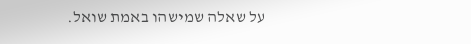על שאלה שמישהו באמת שואל.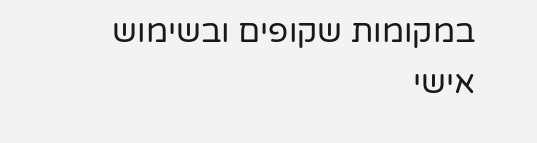במקומות שקופים ובשימוש אישי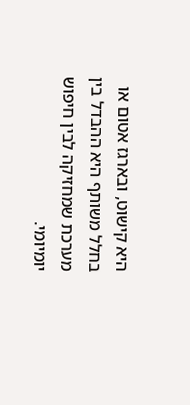היא קישוט, ובארגז אטום או בחלל משותף היא ההבדל בין מערכת שמחזיקה לבין חיפוש יומיומי.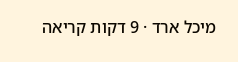מיכל ארד · 9 דקות קריאה